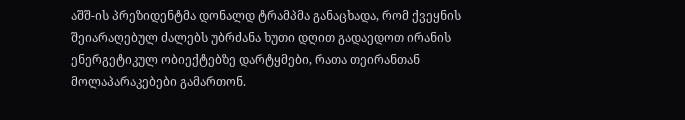აშშ-ის პრეზიდენტმა დონალდ ტრამპმა განაცხადა, რომ ქვეყნის შეიარაღებულ ძალებს უბრძანა ხუთი დღით გადაედოთ ირანის ენერგეტიკულ ობიექტებზე დარტყმები, რათა თეირანთან მოლაპარაკებები გამართონ.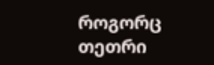როგორც თეთრი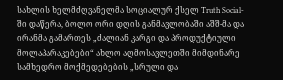სახლის ხელმძღვანელმა სოციალურ ქსელ Truth Social-ში დაწერა, ბოლო ორი დღის განმავლობაში აშშ-მა და ირანმა გამართეს „ძალიან კარგი და პროდუქტიული მოლაპარაკებები“ ახლო აღმოსავლეთში მიმდინარე სამხედრო მოქმედებების „სრული და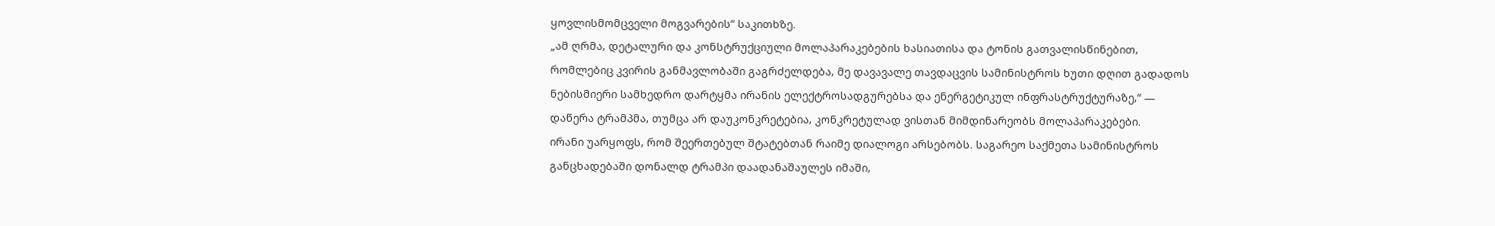ყოვლისმომცველი მოგვარების“ საკითხზე.
„ამ ღრმა, დეტალური და კონსტრუქციული მოლაპარაკებების ხასიათისა და ტონის გათვალისწინებით, რომლებიც კვირის განმავლობაში გაგრძელდება, მე დავავალე თავდაცვის სამინისტროს ხუთი დღით გადადოს ნებისმიერი სამხედრო დარტყმა ირანის ელექტროსადგურებსა და ენერგეტიკულ ინფრასტრუქტურაზე,“ — დაწერა ტრამპმა, თუმცა არ დაუკონკრეტებია, კონკრეტულად ვისთან მიმდინარეობს მოლაპარაკებები.
ირანი უარყოფს, რომ შეერთებულ შტატებთან რაიმე დიალოგი არსებობს. საგარეო საქმეთა სამინისტროს განცხადებაში დონალდ ტრამპი დაადანაშაულეს იმაში,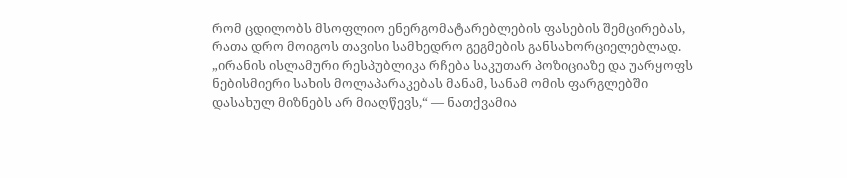რომ ცდილობს მსოფლიო ენერგომატარებლების ფასების შემცირებას, რათა დრო მოიგოს თავისი სამხედრო გეგმების განსახორციელებლად.
„ირანის ისლამური რესპუბლიკა რჩება საკუთარ პოზიციაზე და უარყოფს ნებისმიერი სახის მოლაპარაკებას მანამ, სანამ ომის ფარგლებში დასახულ მიზნებს არ მიაღწევს,“ — ნათქვამია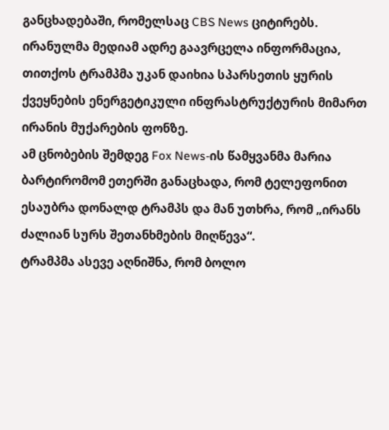განცხადებაში, რომელსაც CBS News ციტირებს.
ირანულმა მედიამ ადრე გაავრცელა ინფორმაცია, თითქოს ტრამპმა უკან დაიხია სპარსეთის ყურის ქვეყნების ენერგეტიკული ინფრასტრუქტურის მიმართ ირანის მუქარების ფონზე.
ამ ცნობების შემდეგ Fox News-ის წამყვანმა მარია ბარტირომომ ეთერში განაცხადა, რომ ტელეფონით ესაუბრა დონალდ ტრამპს და მან უთხრა, რომ „ირანს ძალიან სურს შეთანხმების მიღწევა“.
ტრამპმა ასევე აღნიშნა, რომ ბოლო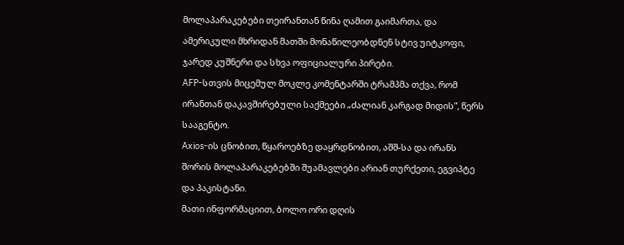მოლაპარაკებები თეირანთან წინა ღამით გაიმართა, და ამერიკული მხრიდან მათში მონაწილეობდნენ სტივ უიტკოფი, ჯარედ კუშნერი და სხვა ოფიციალური პირები.
AFP-სთვის მიცემულ მოკლე კომენტარში ტრამპმა თქვა, რომ ირანთან დაკავშირებული საქმეები „ძალიან კარგად მიდის“, წერს სააგენტო.
Axios-ის ცნობით, წყაროებზე დაყრდნობით, აშშ-სა და ირანს შორის მოლაპარაკებებში შუამავლები არიან თურქეთი, ეგვიპტე და პაკისტანი.
მათი ინფორმაციით, ბოლო ორი დღის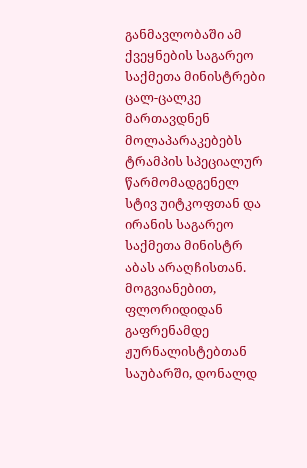განმავლობაში ამ ქვეყნების საგარეო საქმეთა მინისტრები ცალ-ცალკე მართავდნენ მოლაპარაკებებს ტრამპის სპეციალურ წარმომადგენელ სტივ უიტკოფთან და ირანის საგარეო საქმეთა მინისტრ აბას არაღჩისთან.
მოგვიანებით, ფლორიდიდან გაფრენამდე ჟურნალისტებთან საუბარში, დონალდ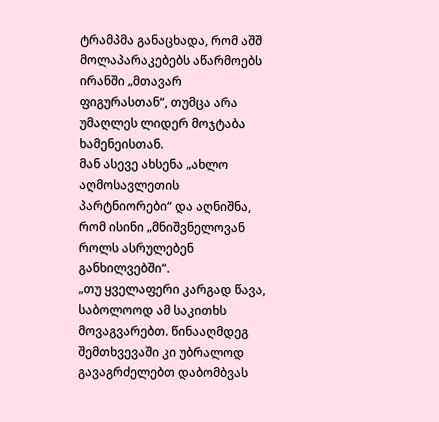ტრამპმა განაცხადა, რომ აშშ მოლაპარაკებებს აწარმოებს ირანში „მთავარ ფიგურასთან“, თუმცა არა უმაღლეს ლიდერ მოჯტაბა ხამენეისთან.
მან ასევე ახსენა „ახლო აღმოსავლეთის პარტნიორები“ და აღნიშნა, რომ ისინი „მნიშვნელოვან როლს ასრულებენ განხილვებში“.
„თუ ყველაფერი კარგად წავა, საბოლოოდ ამ საკითხს მოვაგვარებთ. წინააღმდეგ შემთხვევაში კი უბრალოდ გავაგრძელებთ დაბომბვას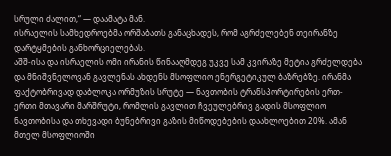სრული ძალით,“ — დაამატა მან.
ისრაელის სამხედროებმა ორშაბათს განაცხადეს, რომ აგრძელებენ თეირანზე დარტყმების განხორციელებას.
აშშ-ისა და ისრაელის ომი ირანის წინააღმდეგ უკვე სამ კვირაზე მეტია გრძელდება და მნიშვნელოვან გავლენას ახდენს მსოფლიო ენერგეტიკულ ბაზრებზე. ირანმა ფაქტობრივად დაბლოკა ორმუზის სრუტე — ნავთობის ტრანსპორტირების ერთ-ერთი მთავარი მარშრუტი, რომლის გავლით ჩვეულებრივ გადის მსოფლიო ნავთობისა და თხევადი ბუნებრივი გაზის მიწოდებების დაახლოებით 20%. ამან მთელ მსოფლიოში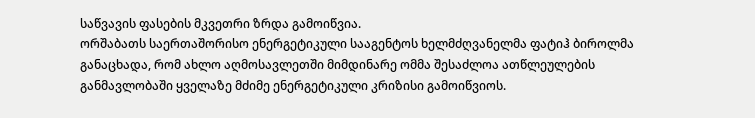საწვავის ფასების მკვეთრი ზრდა გამოიწვია.
ორშაბათს საერთაშორისო ენერგეტიკული სააგენტოს ხელმძღვანელმა ფატიჰ ბიროლმა განაცხადა, რომ ახლო აღმოსავლეთში მიმდინარე ომმა შესაძლოა ათწლეულების განმავლობაში ყველაზე მძიმე ენერგეტიკული კრიზისი გამოიწვიოს.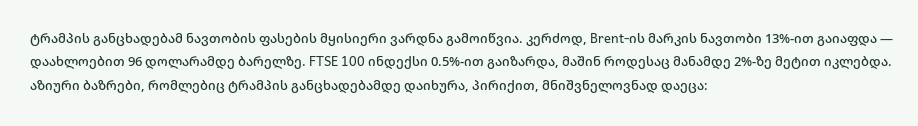ტრამპის განცხადებამ ნავთობის ფასების მყისიერი ვარდნა გამოიწვია. კერძოდ, Brent-ის მარკის ნავთობი 13%-ით გაიაფდა — დაახლოებით 96 დოლარამდე ბარელზე. FTSE 100 ინდექსი 0.5%-ით გაიზარდა, მაშინ როდესაც მანამდე 2%-ზე მეტით იკლებდა.
აზიური ბაზრები, რომლებიც ტრამპის განცხადებამდე დაიხურა, პირიქით, მნიშვნელოვნად დაეცა: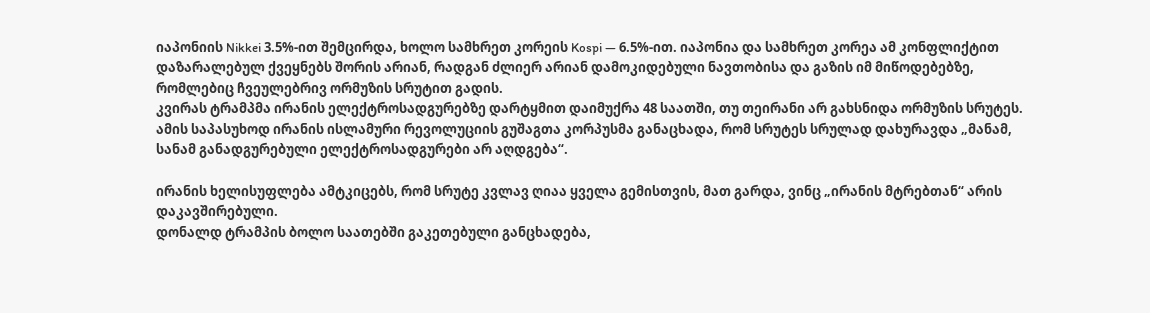იაპონიის Nikkei 3.5%-ით შემცირდა, ხოლო სამხრეთ კორეის Kospi — 6.5%-ით. იაპონია და სამხრეთ კორეა ამ კონფლიქტით დაზარალებულ ქვეყნებს შორის არიან, რადგან ძლიერ არიან დამოკიდებული ნავთობისა და გაზის იმ მიწოდებებზე, რომლებიც ჩვეულებრივ ორმუზის სრუტით გადის.
კვირას ტრამპმა ირანის ელექტროსადგურებზე დარტყმით დაიმუქრა 48 საათში, თუ თეირანი არ გახსნიდა ორმუზის სრუტეს.
ამის საპასუხოდ ირანის ისლამური რევოლუციის გუშაგთა კორპუსმა განაცხადა, რომ სრუტეს სრულად დახურავდა „მანამ, სანამ განადგურებული ელექტროსადგურები არ აღდგება“.

ირანის ხელისუფლება ამტკიცებს, რომ სრუტე კვლავ ღიაა ყველა გემისთვის, მათ გარდა, ვინც „ირანის მტრებთან“ არის დაკავშირებული.
დონალდ ტრამპის ბოლო საათებში გაკეთებული განცხადება,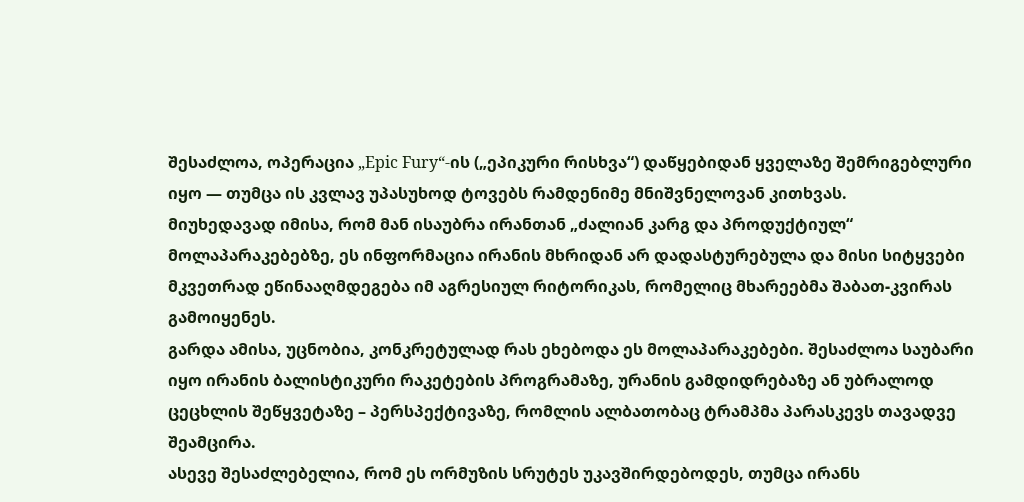შესაძლოა, ოპერაცია „Epic Fury“-ის („ეპიკური რისხვა“) დაწყებიდან ყველაზე შემრიგებლური იყო — თუმცა ის კვლავ უპასუხოდ ტოვებს რამდენიმე მნიშვნელოვან კითხვას.
მიუხედავად იმისა, რომ მან ისაუბრა ირანთან „ძალიან კარგ და პროდუქტიულ“ მოლაპარაკებებზე, ეს ინფორმაცია ირანის მხრიდან არ დადასტურებულა და მისი სიტყვები მკვეთრად ეწინააღმდეგება იმ აგრესიულ რიტორიკას, რომელიც მხარეებმა შაბათ-კვირას გამოიყენეს.
გარდა ამისა, უცნობია, კონკრეტულად რას ეხებოდა ეს მოლაპარაკებები. შესაძლოა საუბარი იყო ირანის ბალისტიკური რაკეტების პროგრამაზე, ურანის გამდიდრებაზე ან უბრალოდ ცეცხლის შეწყვეტაზე – პერსპექტივაზე, რომლის ალბათობაც ტრამპმა პარასკევს თავადვე შეამცირა.
ასევე შესაძლებელია, რომ ეს ორმუზის სრუტეს უკავშირდებოდეს, თუმცა ირანს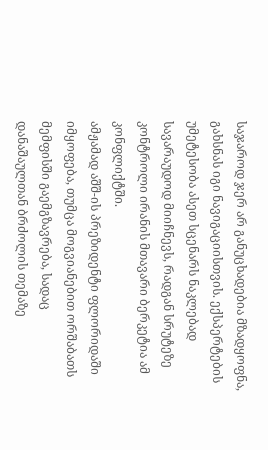საჯაროდ ჯერ არ განუცხადებია მზადყოფნა, გახსნას იგი ნავიგაციისთვის. ექსპერტების უმეტესობა ასეთ სცენარს ნაკლებად სავარაუდოდ მიიჩნევს, რადგან სრუტეზე კონტროლი ირანის მთავარი ბერკეტია ამ კონფლიქტში.
ამჟამად აშშ-ის პრეზიდენტი ფლორიდაში იმყოფება, თუმცა მოგვიანებით ორშაბათს მემფისში გაემგზავრება, სადაც დანაშაულთან ბრძოლის თემაზე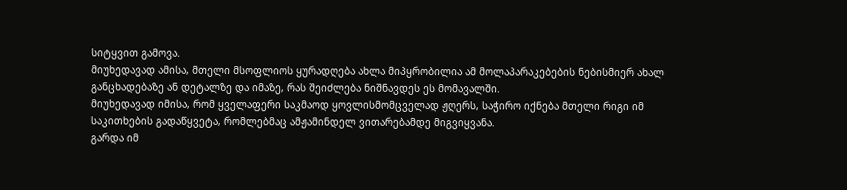სიტყვით გამოვა.
მიუხედავად ამისა, მთელი მსოფლიოს ყურადღება ახლა მიპყრობილია ამ მოლაპარაკებების ნებისმიერ ახალ განცხადებაზე ან დეტალზე და იმაზე, რას შეიძლება ნიშნავდეს ეს მომავალში.
მიუხედავად იმისა, რომ ყველაფერი საკმაოდ ყოვლისმომცველად ჟღერს, საჭირო იქნება მთელი რიგი იმ საკითხების გადაწყვეტა, რომლებმაც ამჟამინდელ ვითარებამდე მიგვიყვანა.
გარდა იმ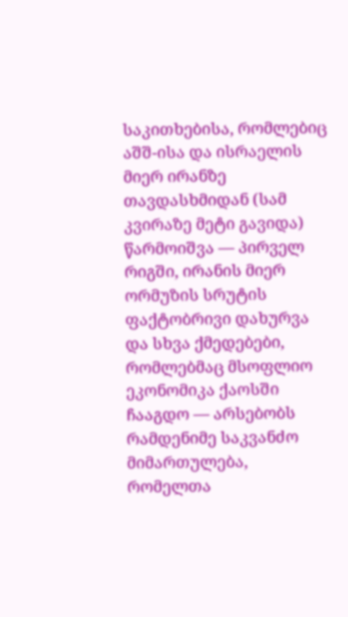საკითხებისა, რომლებიც აშშ-ისა და ისრაელის მიერ ირანზე თავდასხმიდან (სამ კვირაზე მეტი გავიდა) წარმოიშვა — პირველ რიგში, ირანის მიერ ორმუზის სრუტის ფაქტობრივი დახურვა და სხვა ქმედებები, რომლებმაც მსოფლიო ეკონომიკა ქაოსში ჩააგდო — არსებობს რამდენიმე საკვანძო მიმართულება, რომელთა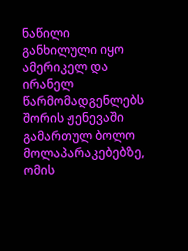ნაწილი განხილული იყო ამერიკელ და ირანელ წარმომადგენლებს შორის ჟენევაში გამართულ ბოლო მოლაპარაკებებზე, ომის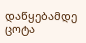დაწყებამდე ცოტა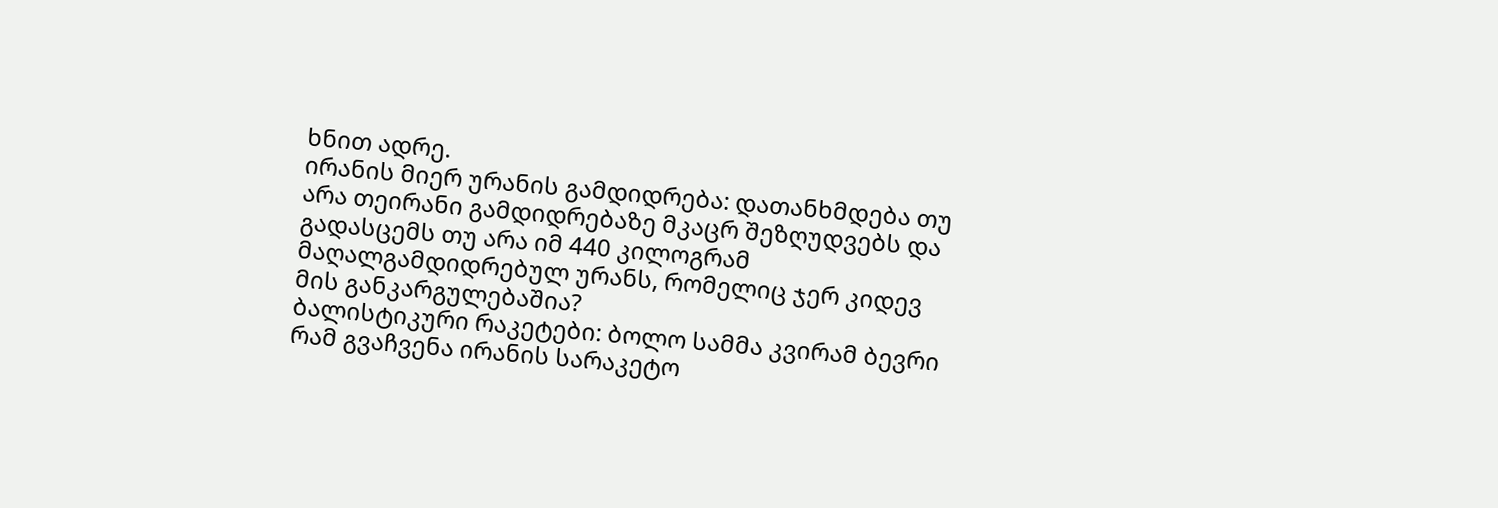ხნით ადრე.
ირანის მიერ ურანის გამდიდრება: დათანხმდება თუ არა თეირანი გამდიდრებაზე მკაცრ შეზღუდვებს და გადასცემს თუ არა იმ 440 კილოგრამ მაღალგამდიდრებულ ურანს, რომელიც ჯერ კიდევ მის განკარგულებაშია?
ბალისტიკური რაკეტები: ბოლო სამმა კვირამ ბევრი რამ გვაჩვენა ირანის სარაკეტო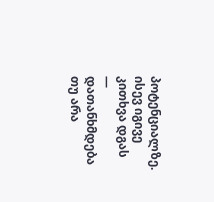პოტენციალზე. ისევ იგივე კითხვა დგას — დათანხმდება თუ არა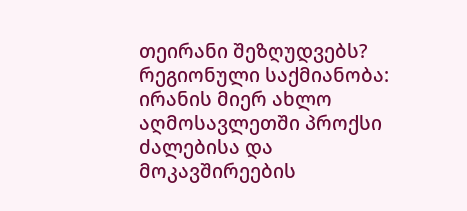თეირანი შეზღუდვებს?
რეგიონული საქმიანობა: ირანის მიერ ახლო აღმოსავლეთში პროქსი ძალებისა და მოკავშირეების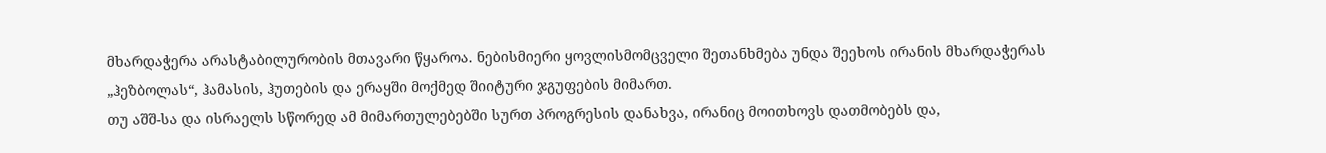მხარდაჭერა არასტაბილურობის მთავარი წყაროა. ნებისმიერი ყოვლისმომცველი შეთანხმება უნდა შეეხოს ირანის მხარდაჭერას „ჰეზბოლას“, ჰამასის, ჰუთების და ერაყში მოქმედ შიიტური ჯგუფების მიმართ.
თუ აშშ-სა და ისრაელს სწორედ ამ მიმართულებებში სურთ პროგრესის დანახვა, ირანიც მოითხოვს დათმობებს და,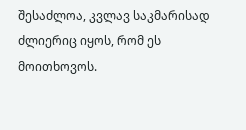შესაძლოა, კვლავ საკმარისად ძლიერიც იყოს, რომ ეს მოითხოვოს.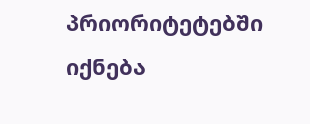პრიორიტეტებში იქნება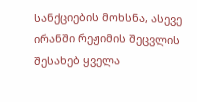სანქციების მოხსნა, ასევე ირანში რეჟიმის შეცვლის შესახებ ყველა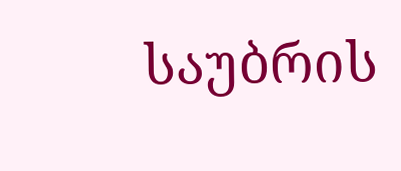საუბრის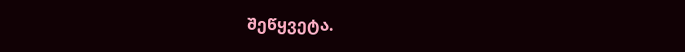შეწყვეტა.